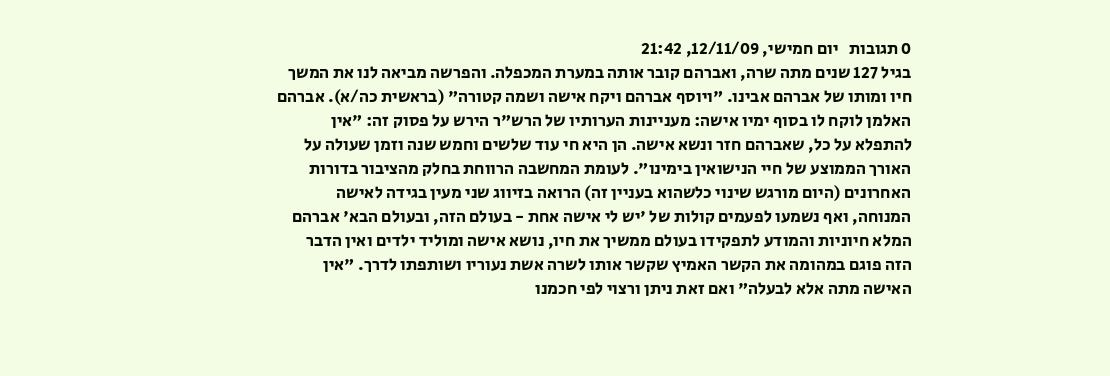0 תגובות   יום חמישי, 12/11/09, 21:42
בגיל 127 שנים מתה שרה, ואברהם קובר אותה במערת המכפלה. והפרשה מביאה לנו את המשך חיו ומותו של אברהם אבינו. "ויוסף אברהם ויקח אישה ושמה קטורה" (בראשית כה/א). אברהם האלמן לוקח לו בסוף ימיו אישה: מעניינות הערותיו של הרש"ר הירש על פסוק זה: "אין להתפלא על כל, שאברהם חזר ונשא אישה. הן היא חי עוד שלשים וחמש שנה וזמן שעולה על האורך הממוצע של חיי הנישואין בימינו". לעומת המחשבה הרווחת בחלק מהציבור בדורות האחרונים (היום מורגש שינוי כלשהוא בעניין זה) הרואה בזיווג שני מעין בגידה לאישה המנוחה, ואף נשמעו לפעמים קולות של 'יש לי אישה אחת - בעולם הזה, ובעולם הבא' אברהם המלא חיוניות והמודע לתפקידו בעולם ממשיך את חיו, נושא אישה ומוליד ילדים ואין הדבר הזה פוגם במהומה את הקשר האמיץ שקשר אותו לשרה אשת נעוריו ושותפתו לדרך. "אין האישה מתה אלא לבעלה" ואם זאת ניתן ורצוי לפי חכמנו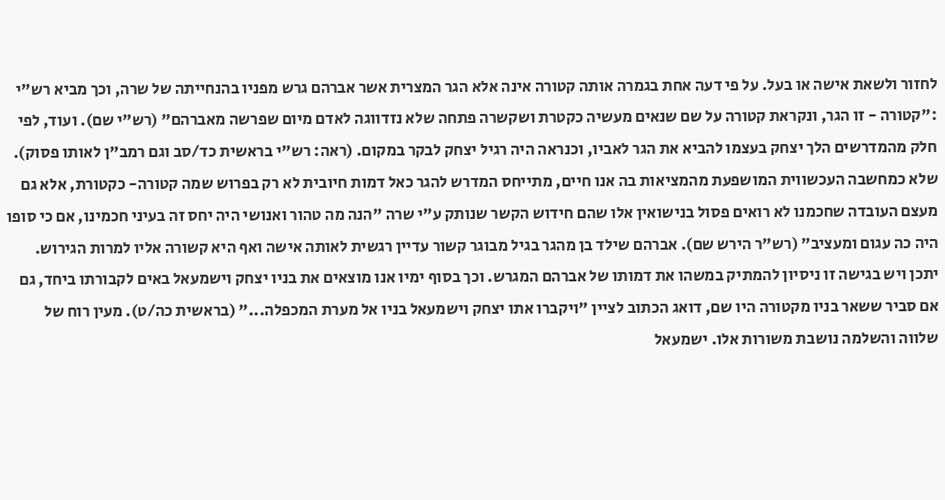לחזור ולשאת אישה או בעל. על פי דעה אחת בגמרה אותה קטורה אינה אלא הגר המצרית אשר אברהם גרש מפניו בהנחייתה של שרה, וכך מביא רש"י :"קטורה - זו הגר, ונקראת קטורה על שם שנאים מעשיה כקטרת ושקשרה פתחה שלא נזדווגה לאדם מיום שפרשה מאברהם" (רש"י שם). ועוד, לפי חלק מהמדרשים הלך יצחק בעצמו להביא את הגר לאביו, וכנראה היה רגיל יצחק לבקר במקום. (ראה: רש"י בראשית כד/סב וגם רמב"ן לאותו פסוק). שלא כמחשבה העכשווית המושפעת מהמציאות בה אנו חיים, מתייחס המדרש להגר כאל דמות חיובית לא רק בפרוש שמה קטורה- כקטורת, אלא גם מעצם העובדה שחכמנו לא רואים פסול בנישואין אלו שהם חידוש הקשר שנותק ע"י שרה "הנה מה טהור ואנושי היה יחס זה בעיני חכמינו, אם כי סופו היה כה עגום ומעציב" (רש"ר הירש שם). אברהם שילד בן מהגר בגיל מבוגר קשור עדיין רגשית לאותה אישה ואף היא קשורה אליו למרות הגירוש. יתכן ויש בגישה זו ניסיון להמתיק במשהו את דמותו של אברהם המגרש. וכך בסוף ימיו אנו מוצאים את בניו יצחק וישמעאל באים לקבורתו ביחד, גם אם סביר ששאר בניו מקטורה היו שם, דואג הכתוב לציין "ויקברו אתו יצחק וישמעאל בניו אל מערת המכפלה..." (בראשית כה/ט). מעין רוח של שלווה והשלמה נושבת משורות אלו. ישמעאל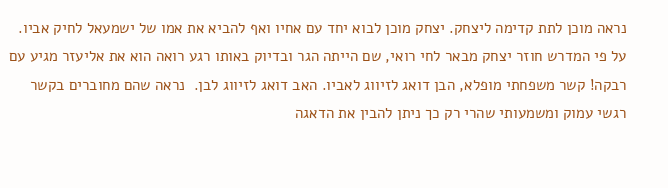נראה מוכן לתת קדימה ליצחק. יצחק מוכן לבוא יחד עם אחיו ואף להביא את אמו של ישמעאל לחיק אביו. על פי המדרש חוזר יצחק מבאר לחי רואי, שם הייתה הגר ובדיוק באותו רגע רואה הוא את אליעזר מגיע עם רבקה! קשר משפחתי מופלא, הבן דואג לזיווג לאביו. האב דואג לזיווג לבן.  נראה שהם מחוברים בקשר רגשי עמוק ומשמעותי שהרי רק כך ניתן להבין את הדאגה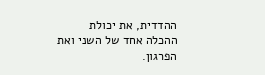ההדדית, את יכולת ההכלה אחד של השני ואת הפרגון.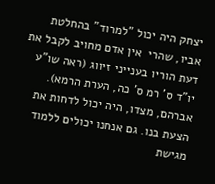יצחק היה יכול "למרוד" בהחלטת אביו, שהרי  אין אדם מחויב לקבל את דעת הוריו בענייני זיווג (ראה שו"ע יו"ד ס' רמ ס' כה, הערת הרמא). אברהם, מצדו, היה יכול לדחות את הצעת בנו. גם אנחנו יכולים ללמוד מגישת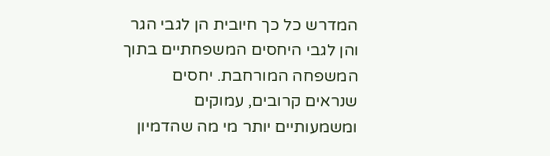המדרש כל כך חיובית הן לגבי הגר והן לגבי היחסים המשפחתיים בתוך המשפחה המורחבת. יחסים שנראים קרובים, עמוקים ומשמעותיים יותר מי מה שהדמיון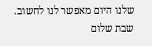שלנו היום מאפשר לנו לחשוב.   שבת שלום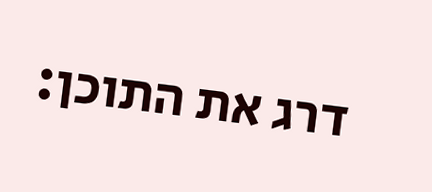דרג את התוכן: